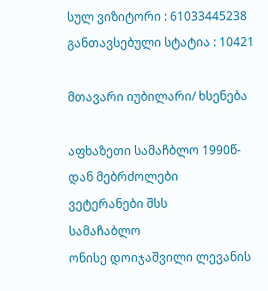სულ ვიზიტორი : 61033445238
განთავსებული სტატია : 10421

მთავარი იუბილარი/ ხსენება

აფხაზეთი სამაჩბლო 1990წ-დან მებრძოლები ვეტერანები შსს
სამაჩაბლო
ონისე დოიჯაშვილი ლევანის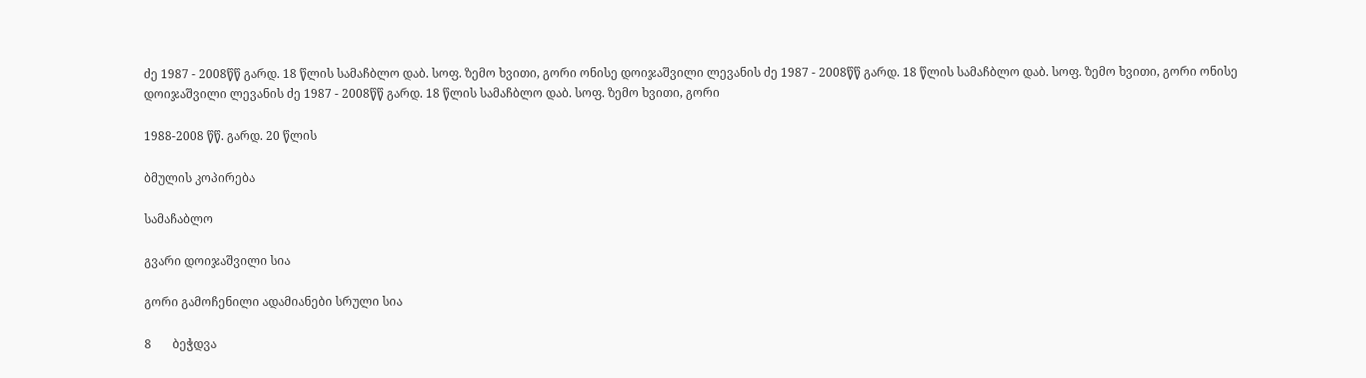ძე 1987 - 2008წწ გარდ. 18 წლის სამაჩბლო დაბ. სოფ. ზემო ხვითი, გორი ონისე დოიჯაშვილი ლევანის ძე 1987 - 2008წწ გარდ. 18 წლის სამაჩბლო დაბ. სოფ. ზემო ხვითი, გორი ონისე დოიჯაშვილი ლევანის ძე 1987 - 2008წწ გარდ. 18 წლის სამაჩბლო დაბ. სოფ. ზემო ხვითი, გორი

1988-2008 წწ. გარდ. 20 წლის

ბმულის კოპირება

სამაჩაბლო

გვარი დოიჯაშვილი სია

გორი გამოჩენილი ადამიანები სრული სია

8       ბეჭდვა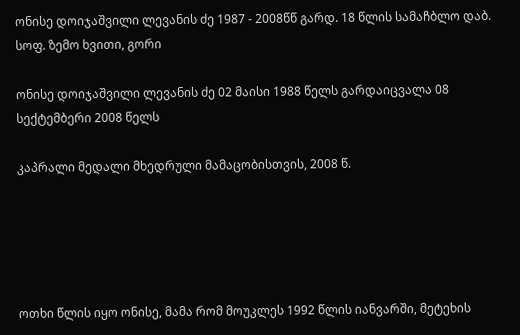ონისე დოიჯაშვილი ლევანის ძე 1987 - 2008წწ გარდ. 18 წლის სამაჩბლო დაბ. სოფ. ზემო ხვითი, გორი

ონისე დოიჯაშვილი ლევანის ძე 02 მაისი 1988 წელს გარდაიცვალა 08 სექტემბერი 2008 წელს

კაპრალი მედალი მხედრული მამაცობისთვის, 2008 წ.





ოთხი წლის იყო ონისე, მამა რომ მოუკლეს 1992 წლის იანვარში, მეტეხის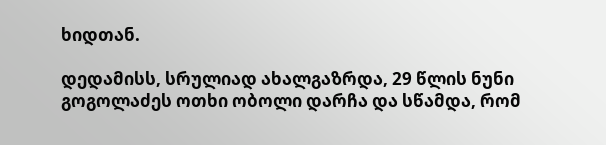ხიდთან.

დედამისს, სრულიად ახალგაზრდა, 29 წლის ნუნი გოგოლაძეს ოთხი ობოლი დარჩა და სწამდა, რომ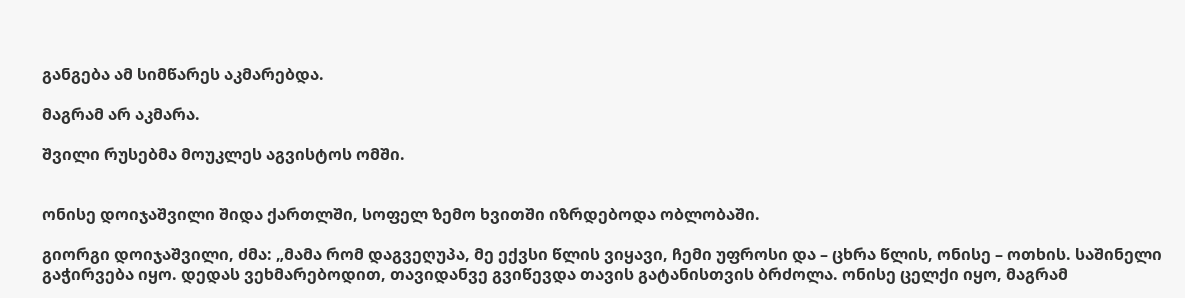განგება ამ სიმწარეს აკმარებდა.

მაგრამ არ აკმარა.

შვილი რუსებმა მოუკლეს აგვისტოს ომში.


ონისე დოიჯაშვილი შიდა ქართლში, სოფელ ზემო ხვითში იზრდებოდა ობლობაში.

გიორგი დოიჯაშვილი, ძმა: „მამა რომ დაგვეღუპა, მე ექვსი წლის ვიყავი, ჩემი უფროსი და – ცხრა წლის, ონისე – ოთხის. საშინელი გაჭირვება იყო. დედას ვეხმარებოდით, თავიდანვე გვიწევდა თავის გატანისთვის ბრძოლა. ონისე ცელქი იყო, მაგრამ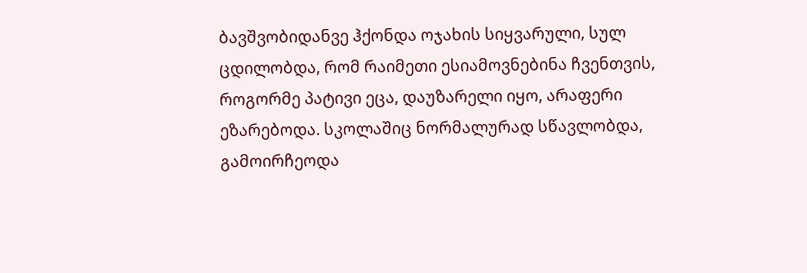ბავშვობიდანვე ჰქონდა ოჯახის სიყვარული, სულ ცდილობდა, რომ რაიმეთი ესიამოვნებინა ჩვენთვის, როგორმე პატივი ეცა, დაუზარელი იყო, არაფერი ეზარებოდა. სკოლაშიც ნორმალურად სწავლობდა, გამოირჩეოდა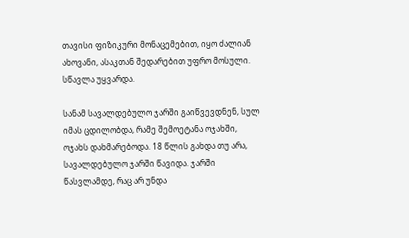თავისი ფიზიკური მონაცემებით, იყო ძალიან ახოვანი, ასაკთან შედარებით უფრო მოსული. სწავლა უყვარდა.

სანამ სავალდებულო ჯარში გაიწვევდნენ, სულ იმას ცდილობდა, რამე შემოეტანა ოჯახში, ოჯახს დახმარებოდა. 18 წლის გახდა თუ არა, სავალდებულო ჯარში წავიდა. ჯარში წასვლამდე, რაც არ უნდა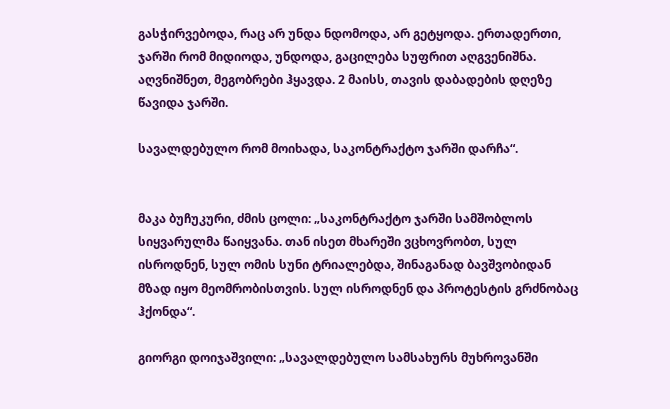გასჭირვებოდა, რაც არ უნდა ნდომოდა, არ გეტყოდა. ერთადერთი, ჯარში რომ მიდიოდა, უნდოდა, გაცილება სუფრით აღგვენიშნა. აღვნიშნეთ, მეგობრები ჰყავდა. 2 მაისს, თავის დაბადების დღეზე წავიდა ჯარში.

სავალდებულო რომ მოიხადა, საკონტრაქტო ჯარში დარჩა“.


მაკა ბუჩუკური, ძმის ცოლი: „საკონტრაქტო ჯარში სამშობლოს სიყვარულმა წაიყვანა. თან ისეთ მხარეში ვცხოვრობთ, სულ ისროდნენ, სულ ომის სუნი ტრიალებდა, შინაგანად ბავშვობიდან მზად იყო მეომრობისთვის. სულ ისროდნენ და პროტესტის გრძნობაც ჰქონდა“.

გიორგი დოიჯაშვილი: „სავალდებულო სამსახურს მუხროვანში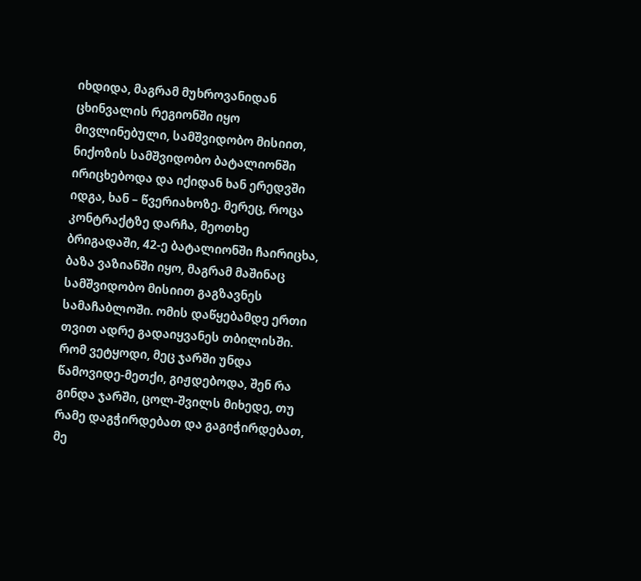იხდიდა, მაგრამ მუხროვანიდან ცხინვალის რეგიონში იყო მივლინებული, სამშვიდობო მისიით, ნიქოზის სამშვიდობო ბატალიონში ირიცხებოდა და იქიდან ხან ერედვში იდგა, ხან – წვერიახოზე. მერეც, როცა კონტრაქტზე დარჩა, მეოთხე ბრიგადაში, 42-ე ბატალიონში ჩაირიცხა, ბაზა ვაზიანში იყო, მაგრამ მაშინაც სამშვიდობო მისიით გაგზავნეს სამაჩაბლოში. ომის დაწყებამდე ერთი თვით ადრე გადაიყვანეს თბილისში. რომ ვეტყოდი, მეც ჯარში უნდა წამოვიდე-მეთქი, გიჟდებოდა, შენ რა გინდა ჯარში, ცოლ-შვილს მიხედე, თუ რამე დაგჭირდებათ და გაგიჭირდებათ, მე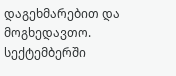დაგეხმარებით და მოგხედავთო. სექტემბერში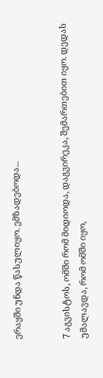ერაყში უნდა წასულიყო. ემზადებოდა...


7 აგვისტოს, ომში რომ მიდიოდა, დაგვირეკა, შემართებით იყო. დედას უმალავდა, რომ ომში იყო,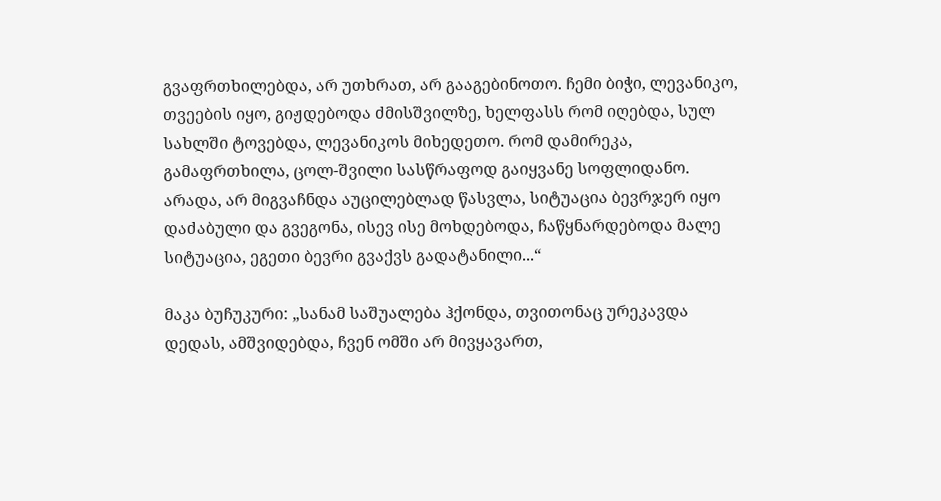გვაფრთხილებდა, არ უთხრათ, არ გააგებინოთო. ჩემი ბიჭი, ლევანიკო, თვეების იყო, გიჟდებოდა ძმისშვილზე, ხელფასს რომ იღებდა, სულ სახლში ტოვებდა, ლევანიკოს მიხედეთო. რომ დამირეკა, გამაფრთხილა, ცოლ-შვილი სასწრაფოდ გაიყვანე სოფლიდანო. არადა, არ მიგვაჩნდა აუცილებლად წასვლა, სიტუაცია ბევრჯერ იყო დაძაბული და გვეგონა, ისევ ისე მოხდებოდა, ჩაწყნარდებოდა მალე სიტუაცია, ეგეთი ბევრი გვაქვს გადატანილი...“

მაკა ბუჩუკური: „სანამ საშუალება ჰქონდა, თვითონაც ურეკავდა დედას, ამშვიდებდა, ჩვენ ომში არ მივყავართ,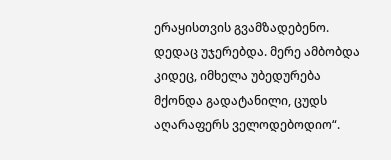ერაყისთვის გვამზადებენო. დედაც უჯერებდა. მერე ამბობდა კიდეც, იმხელა უბედურება მქონდა გადატანილი, ცუდს აღარაფერს ველოდებოდიო“.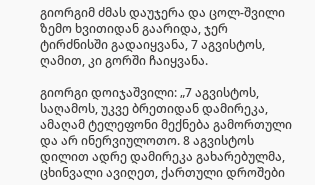გიორგიმ ძმას დაუჯერა და ცოლ-შვილი ზემო ხვითიდან გაარიდა, ჯერ ტირძნისში გადაიყვანა, 7 აგვისტოს, ღამით, კი გორში ჩაიყვანა.

გიორგი დოიჯაშვილი: „7 აგვისტოს, საღამოს, უკვე ბრეთიდან დამირეკა, ამაღამ ტელეფონი მექნება გამორთული და არ ინერვიულოთო. 8 აგვისტოს დილით ადრე დამირეკა გახარებულმა, ცხინვალი ავიღეთ, ქართული დროშები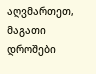აღვმართეთ, მაგათი დროშები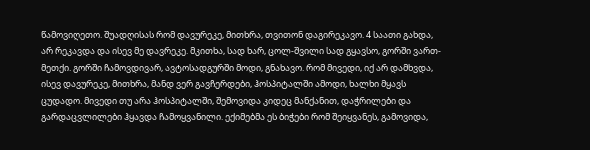წამოვიღეთო. შუადღისას რომ დავურეკე, მითხრა, თვითონ დაგირეკავო. 4 საათი გახდა, არ რეკავდა და ისევ მე დავრეკე. მკითხა, სად ხარ, ცოლ-შვილი სად გყავსო, გორში ვართ-მეთქი. გორში ჩამოვდივარ, ავტოსადგურში მოდი, გნახავო. რომ მივედი, იქ არ დამხვდა, ისევ დავურეკე, მითხრა, მანდ ვერ გავჩერდები, ჰოსპიტალში ამოდი, ხალხი მყავს ცუდადო. მივედი თუ არა ჰოსპიტალში, შემოვიდა კიდეც მანქანით, დაჭრილები და გარდაცვლილები ჰყავდა ჩამოყვანილი. ექიმებმა ეს ბიჭები რომ შეიყვანეს, გამოვიდა,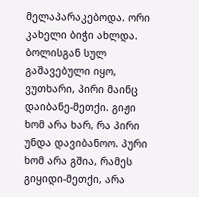მელაპარაკებოდა. ორი კახელი ბიჭი ახლდა. ბოლისგან სულ გაშავებული იყო, ვუთხარი, პირი მაინც დაიბანე-მეთქი. გიჟი ხომ არა ხარ, რა პირი უნდა დავიბანოო. პური ხომ არა გშია, რამეს გიყიდი-მეთქი, არა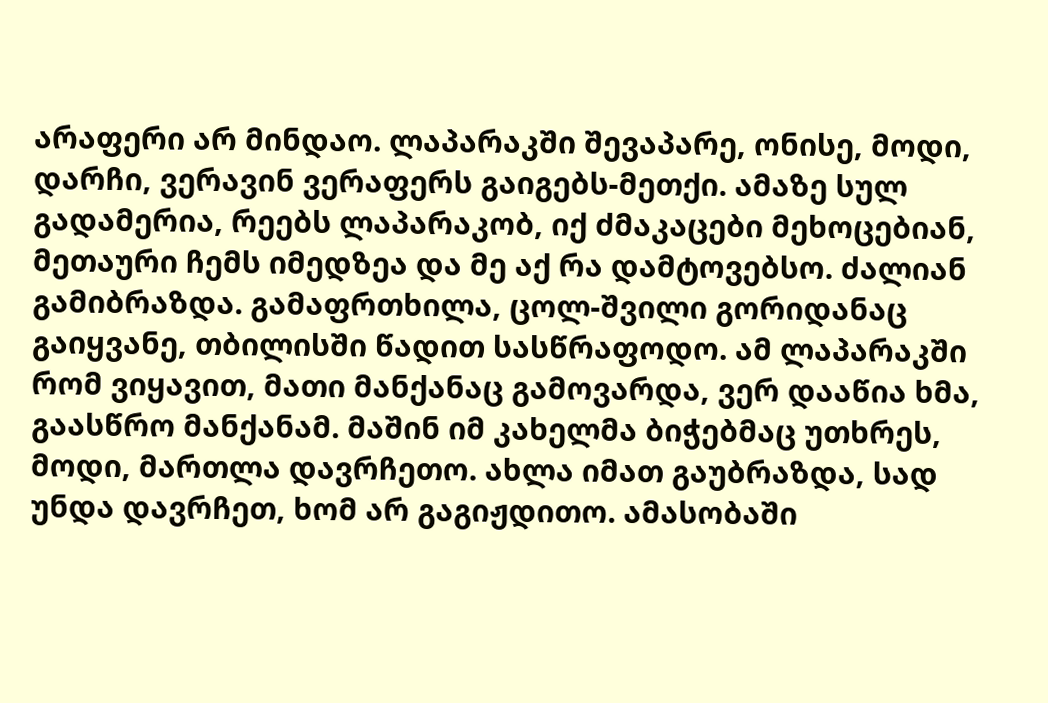არაფერი არ მინდაო. ლაპარაკში შევაპარე, ონისე, მოდი, დარჩი, ვერავინ ვერაფერს გაიგებს-მეთქი. ამაზე სულ გადამერია, რეებს ლაპარაკობ, იქ ძმაკაცები მეხოცებიან, მეთაური ჩემს იმედზეა და მე აქ რა დამტოვებსო. ძალიან გამიბრაზდა. გამაფრთხილა, ცოლ-შვილი გორიდანაც გაიყვანე, თბილისში წადით სასწრაფოდო. ამ ლაპარაკში რომ ვიყავით, მათი მანქანაც გამოვარდა, ვერ დააწია ხმა, გაასწრო მანქანამ. მაშინ იმ კახელმა ბიჭებმაც უთხრეს, მოდი, მართლა დავრჩეთო. ახლა იმათ გაუბრაზდა, სად უნდა დავრჩეთ, ხომ არ გაგიჟდითო. ამასობაში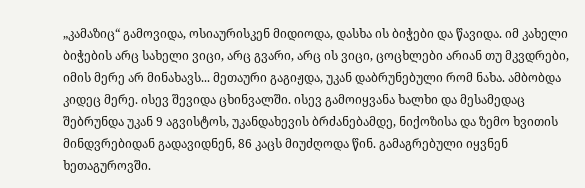„კამაზიც“ გამოვიდა, ოსიაურისკენ მიდიოდა, დასხა ის ბიჭები და წავიდა. იმ კახელი ბიჭების არც სახელი ვიცი, არც გვარი, არც ის ვიცი, ცოცხლები არიან თუ მკვდრები, იმის მერე არ მინახავს... მეთაური გაგიჟდა, უკან დაბრუნებული რომ ნახა. ამბობდა კიდეც მერე. ისევ შევიდა ცხინვალში. ისევ გამოიყვანა ხალხი და მესამედაც შებრუნდა უკან 9 აგვისტოს, უკანდახევის ბრძანებამდე, ნიქოზისა და ზემო ხვითის მინდვრებიდან გადავიდნენ, 86 კაცს მიუძღოდა წინ. გამაგრებული იყვნენ ხეთაგუროვში.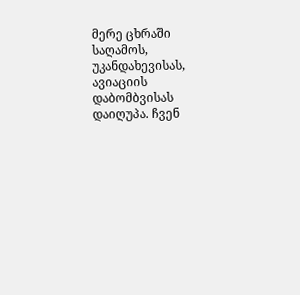მერე ცხრაში საღამოს, უკანდახევისას, ავიაციის დაბომბვისას დაიღუპა. ჩვენ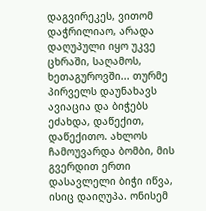დაგვირეკეს, ვითომ დაჭრილიაო, არადა დაღუპული იყო უკვე ცხრაში, საღამოს, ხეთაგუროვში... თურმე პირველს დაუნახავს ავიაცია და ბიჭებს ეძახდა, დაწექით, დაწექითო. ახლოს ჩამოუვარდა ბომბი, მის გვერდით ერთი დასავლელი ბიჭი იწვა, ისიც დაიღუპა. ონისემ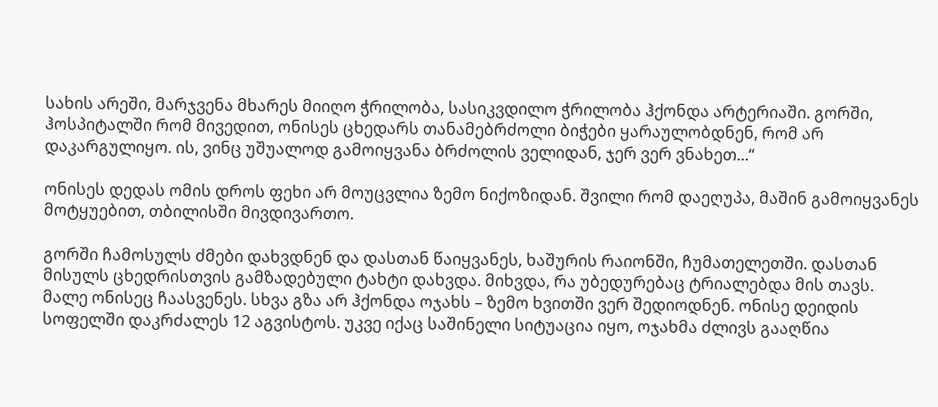სახის არეში, მარჯვენა მხარეს მიიღო ჭრილობა, სასიკვდილო ჭრილობა ჰქონდა არტერიაში. გორში, ჰოსპიტალში რომ მივედით, ონისეს ცხედარს თანამებრძოლი ბიჭები ყარაულობდნენ, რომ არ დაკარგულიყო. ის, ვინც უშუალოდ გამოიყვანა ბრძოლის ველიდან, ჯერ ვერ ვნახეთ...“

ონისეს დედას ომის დროს ფეხი არ მოუცვლია ზემო ნიქოზიდან. შვილი რომ დაეღუპა, მაშინ გამოიყვანეს მოტყუებით, თბილისში მივდივართო.

გორში ჩამოსულს ძმები დახვდნენ და დასთან წაიყვანეს, ხაშურის რაიონში, ჩუმათელეთში. დასთან მისულს ცხედრისთვის გამზადებული ტახტი დახვდა. მიხვდა, რა უბედურებაც ტრიალებდა მის თავს. მალე ონისეც ჩაასვენეს. სხვა გზა არ ჰქონდა ოჯახს – ზემო ხვითში ვერ შედიოდნენ. ონისე დეიდის სოფელში დაკრძალეს 12 აგვისტოს. უკვე იქაც საშინელი სიტუაცია იყო, ოჯახმა ძლივს გააღწია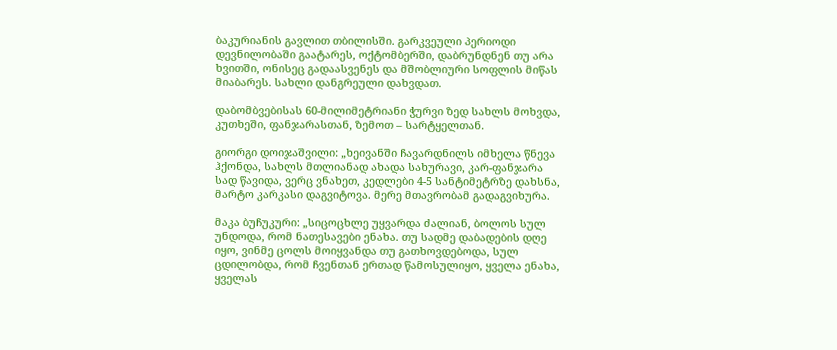ბაკურიანის გავლით თბილისში. გარკვეული პერიოდი დევნილობაში გაატარეს, ოქტომბერში, დაბრუნდნენ თუ არა ხვითში, ონისეც გადაასვენეს და მშობლიური სოფლის მიწას მიაბარეს. სახლი დანგრეული დახვდათ.

დაბომბვებისას 60-მილიმეტრიანი ჭურვი ზედ სახლს მოხვდა, კუთხეში, ფანჯარასთან, ზემოთ – სარტყელთან.

გიორგი დოიჯაშვილი: „ხეივანში ჩავარდნილს იმხელა წნევა ჰქონდა, სახლს მთლიანად ახადა სახურავი, კარ-ფანჯარა სად წავიდა, ვერც ვნახეთ, კედლები 4-5 სანტიმეტრზე დახსნა, მარტო კარკასი დაგვიტოვა. მერე მთავრობამ გადაგვიხურა.

მაკა ბუჩუკური: „სიცოცხლე უყვარდა ძალიან, ბოლოს სულ უნდოდა, რომ ნათესავები ენახა. თუ სადმე დაბადების დღე იყო, ვინმე ცოლს მოიყვანდა თუ გათხოვდებოდა, სულ ცდილობდა, რომ ჩვენთან ერთად წამოსულიყო, ყველა ენახა, ყველას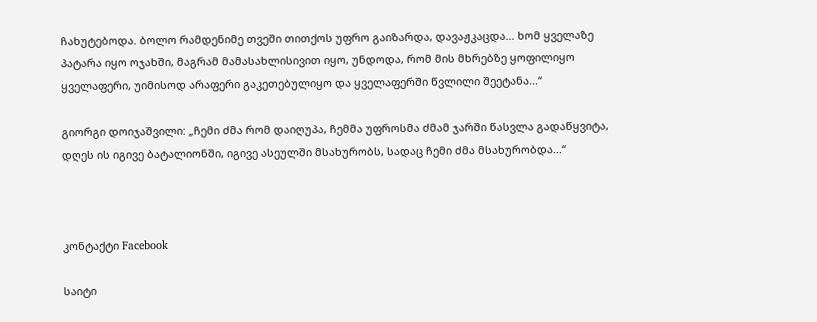ჩახუტებოდა. ბოლო რამდენიმე თვეში თითქოს უფრო გაიზარდა, დავაჟკაცდა... ხომ ყველაზე პატარა იყო ოჯახში, მაგრამ მამასახლისივით იყო, უნდოდა, რომ მის მხრებზე ყოფილიყო ყველაფერი, უიმისოდ არაფერი გაკეთებულიყო და ყველაფერში წვლილი შეეტანა...“

გიორგი დოიჯაშვილი: „ჩემი ძმა რომ დაიღუპა, ჩემმა უფროსმა ძმამ ჯარში წასვლა გადაწყვიტა, დღეს ის იგივე ბატალიონში, იგივე ასეულში მსახურობს, სადაც ჩემი ძმა მსახურობდა...“



კონტაქტი Facebook

საიტი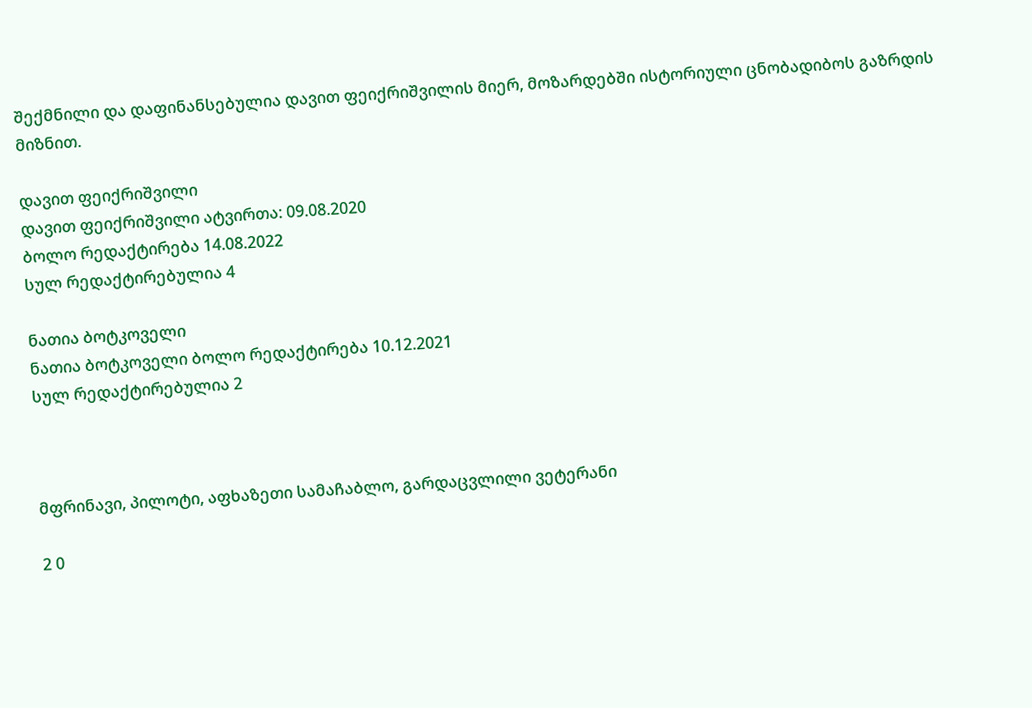შექმნილი და დაფინანსებულია დავით ფეიქრიშვილის მიერ, მოზარდებში ისტორიული ცნობადიბოს გაზრდის მიზნით.

დავით ფეიქრიშვილი
დავით ფეიქრიშვილი ატვირთა: 09.08.2020
ბოლო რედაქტირება 14.08.2022
სულ რედაქტირებულია 4

ნათია ბოტკოველი
ნათია ბოტკოველი ბოლო რედაქტირება 10.12.2021
სულ რედაქტირებულია 2



მფრინავი, პილოტი, აფხაზეთი სამაჩაბლო, გარდაცვლილი ვეტერანი

2 0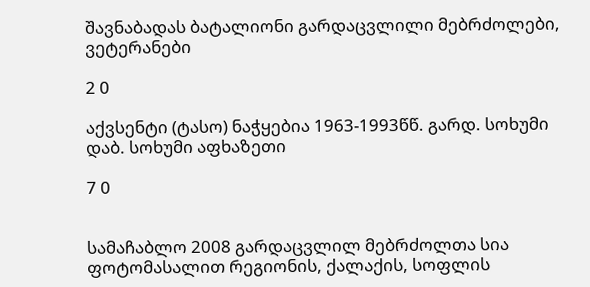შავნაბადას ბატალიონი გარდაცვლილი მებრძოლები, ვეტერანები

2 0

აქვსენტი (ტასო) ნაჭყებია 1963-1993წწ. გარდ. სოხუმი დაბ. სოხუმი აფხაზეთი

7 0


სამაჩაბლო 2008 გარდაცვლილ მებრძოლთა სია ფოტომასალით რეგიონის, ქალაქის, სოფლის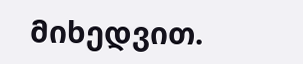მიხედვით.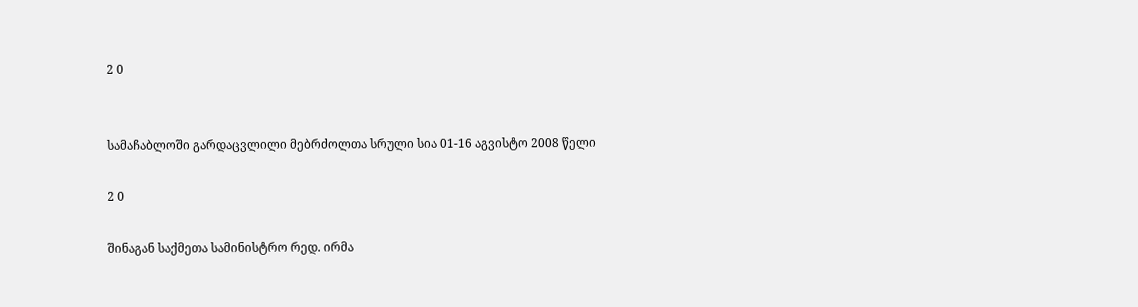2 0


სამაჩაბლოში გარდაცვლილი მებრძოლთა სრული სია 01-16 აგვისტო 2008 წელი

2 0

შინაგან საქმეთა სამინისტრო რედ. ირმა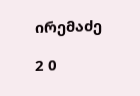ირემაძე

2 0